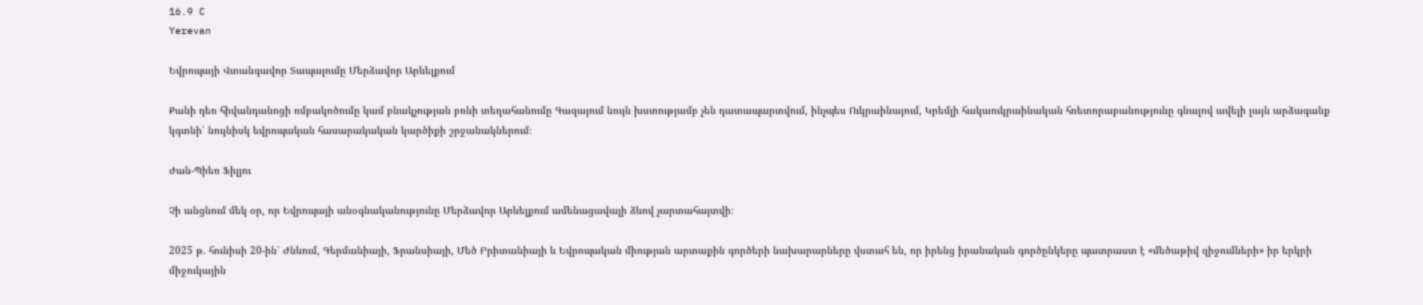16.9 C
Yerevan

Եվրոպայի Վտանգավոր Տապալումը Մերձավոր Արևելքում

Քանի դեռ հիվանդանոցի ռմբակոծումը կամ բնակչության բռնի տեղահանումը Գազայում նույն խստությամբ չեն դատապարտվում, ինչպես Ուկրաինայում, Կրեմլի հակաուկրաինական հռետորաբանությունը գնալով ավելի լայն արձագանք կգտնի՝ նույնիսկ եվրոպական հասարակական կարծիքի շրջանակներում։

Ժան-Պիեռ Ֆիլյու

Չի անցնում մեկ օր, որ Եվրոպայի անօգնականությունը Մերձավոր Արևելքում ամենացավալի ձևով չարտահայտվի։

2025 թ. հունիսի 20-ին՝ Ժնևում, Գերմանիայի, Ֆրանսիայի, Մեծ Բրիտանիայի և Եվրոպական միության արտաքին գործերի նախարարները վստահ են, որ իրենց իրանական գործընկերը պատրաստ է «մեծաթիվ զիջումների» իր երկրի միջուկային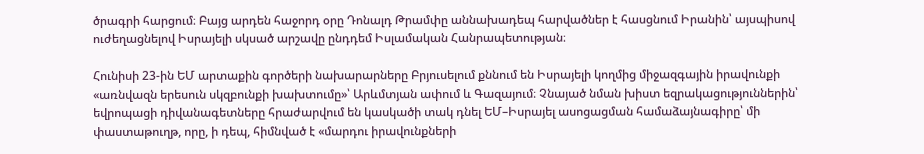ծրագրի հարցում։ Բայց արդեն հաջորդ օրը Դոնալդ Թրամփը աննախադեպ հարվածներ է հասցնում Իրանին՝ այսպիսով ուժեղացնելով Իսրայելի սկսած արշավը ընդդեմ Իսլամական Հանրապետության։

Հունիսի 23-ին ԵՄ արտաքին գործերի նախարարները Բրյուսելում քննում են Իսրայելի կողմից միջազգային իրավունքի «առնվազն երեսուն սկզբունքի խախտումը»՝ Արևմտյան ափում և Գազայում։ Չնայած նման խիստ եզրակացություններին՝ եվրոպացի դիվանագետները հրաժարվում են կասկածի տակ դնել ԵՄ–Իսրայել ասոցացման համաձայնագիրը՝ մի փաստաթուղթ, որը, ի դեպ, հիմնված է «մարդու իրավունքների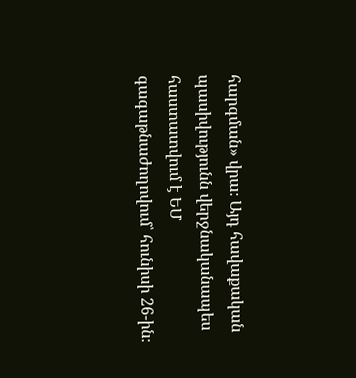հարգման» վրա։ Այդ հավաքական պասիվությունն վերջնականապես հաստատվում է ԵՄ գագաթնաժողովում՝ հունիսի 26-ին։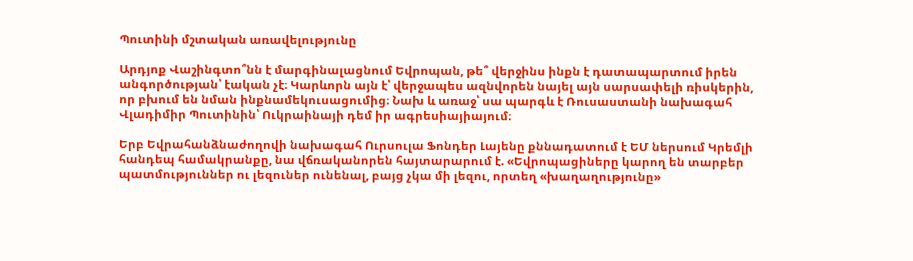Պուտինի մշտական առավելությունը

Արդյոք Վաշինգտո՞նն է մարգինալացնում Եվրոպան, թե՞ վերջինս ինքն է դատապարտում իրեն անգործության՝ էական չէ։ Կարևորն այն է՝ վերջապես ազնվորեն նայել այն սարսափելի ռիսկերին, որ բխում են նման ինքնամեկուսացումից։ Նախ և առաջ՝ սա պարգև է Ռուսաստանի նախագահ Վլադիմիր Պուտինին՝ Ուկրաինայի դեմ իր ագրեսիայիայում։

Երբ Եվրահանձնաժողովի նախագահ Ուրսուլա Ֆոնդեր Լայենը քննադատում է ԵՄ ներսում Կրեմլի հանդեպ համակրանքը, նա վճռականորեն հայտարարում է. «Եվրոպացիները կարող են տարբեր պատմություններ ու լեզուներ ունենալ, բայց չկա մի լեզու, որտեղ «խաղաղությունը»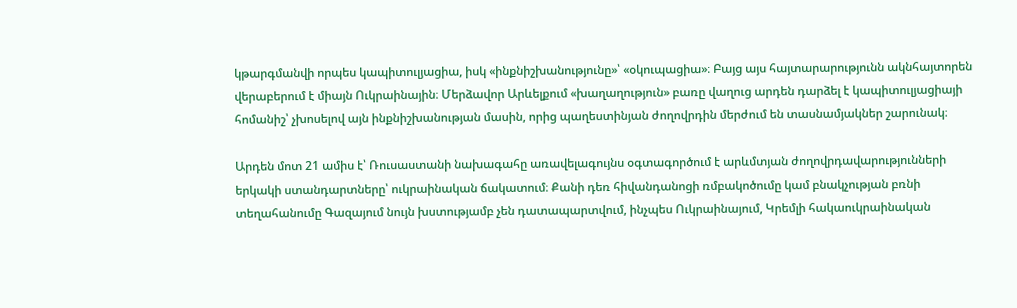կթարգմանվի որպես կապիտուլյացիա, իսկ «ինքնիշխանությունը»՝ «օկուպացիա»։ Բայց այս հայտարարությունն ակնհայտորեն վերաբերում է միայն Ուկրաինային։ Մերձավոր Արևելքում «խաղաղություն» բառը վաղուց արդեն դարձել է կապիտուլյացիայի հոմանիշ՝ չխոսելով այն ինքնիշխանության մասին, որից պաղեստինյան ժողովրդին մերժում են տասնամյակներ շարունակ։

Արդեն մոտ 21 ամիս է՝ Ռուսաստանի նախագահը առավելագույնս օգտագործում է արևմտյան ժողովրդավարությունների երկակի ստանդարտները՝ ուկրաինական ճակատում։ Քանի դեռ հիվանդանոցի ռմբակոծումը կամ բնակչության բռնի տեղահանումը Գազայում նույն խստությամբ չեն դատապարտվում, ինչպես Ուկրաինայում, Կրեմլի հակաուկրաինական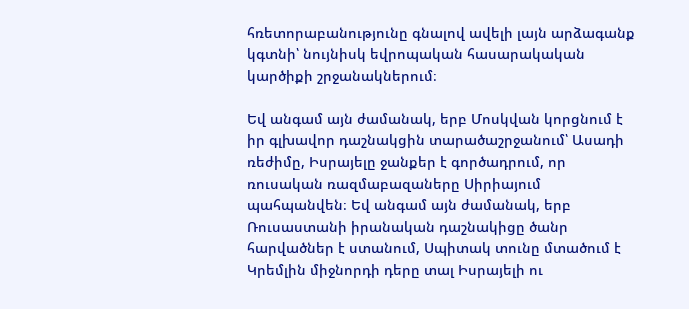հռետորաբանությունը գնալով ավելի լայն արձագանք կգտնի՝ նույնիսկ եվրոպական հասարակական կարծիքի շրջանակներում։

Եվ անգամ այն ժամանակ, երբ Մոսկվան կորցնում է իր գլխավոր դաշնակցին տարածաշրջանում՝ Ասադի ռեժիմը, Իսրայելը ջանքեր է գործադրում, որ ռուսական ռազմաբազաները Սիրիայում պահպանվեն։ Եվ անգամ այն ժամանակ, երբ Ռուսաստանի իրանական դաշնակիցը ծանր հարվածներ է ստանում, Սպիտակ տունը մտածում է Կրեմլին միջնորդի դերը տալ Իսրայելի ու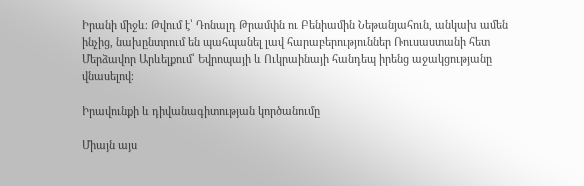Իրանի միջև։ Թվում է՝ Դոնալդ Թրամփն ու Բենիամին Նեթանյահուն, անկախ ամեն ինչից, նախընտրում են պահպանել լավ հարաբերություններ Ռուսաստանի հետ Մերձավոր Արևելքում՝ Եվրոպայի և Ուկրաինայի հանդեպ իրենց աջակցությանը վնասելով։

Իրավունքի և դիվանագիտության կործանումը

Միայն այս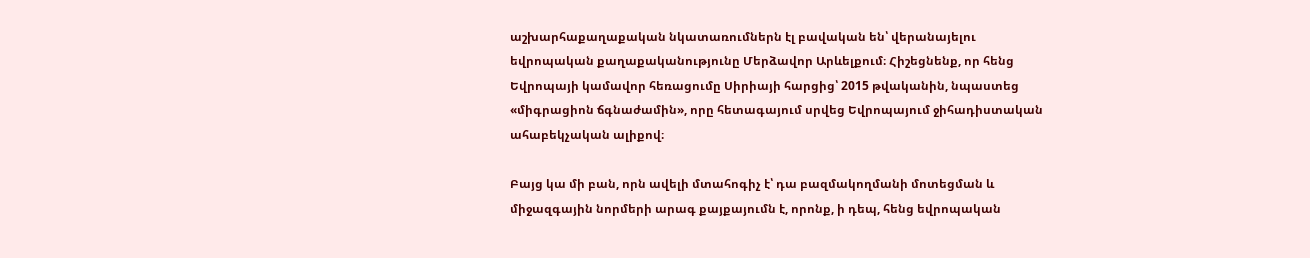աշխարհաքաղաքական նկատառումներն էլ բավական են՝ վերանայելու եվրոպական քաղաքականությունը Մերձավոր Արևելքում։ Հիշեցնենք, որ հենց Եվրոպայի կամավոր հեռացումը Սիրիայի հարցից՝ 2015 թվականին, նպաստեց «միգրացիոն ճգնաժամին», որը հետագայում սրվեց Եվրոպայում ջիհադիստական ահաբեկչական ալիքով։

Բայց կա մի բան, որն ավելի մտահոգիչ է՝ դա բազմակողմանի մոտեցման և միջազգային նորմերի արագ քայքայումն է, որոնք, ի դեպ, հենց եվրոպական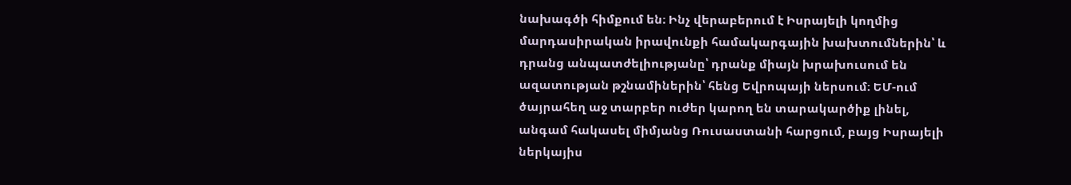նախագծի հիմքում են։ Ինչ վերաբերում է Իսրայելի կողմից մարդասիրական իրավունքի համակարգային խախտումներին՝ և դրանց անպատժելիությանը՝ դրանք միայն խրախուսում են ազատության թշնամիներին՝ հենց Եվրոպայի ներսում։ ԵՄ-ում ծայրահեղ աջ տարբեր ուժեր կարող են տարակարծիք լինել, անգամ հակասել միմյանց Ռուսաստանի հարցում, բայց Իսրայելի ներկայիս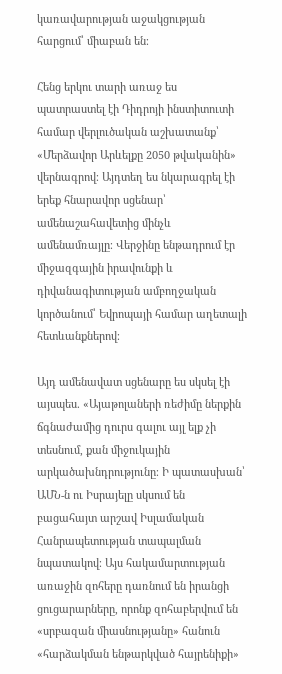կառավարության աջակցության հարցում՝ միաբան են։

Հենց երկու տարի առաջ ես պատրաստել էի Դիդրոյի ինստիտուտի համար վերլուծական աշխատանք՝ «Մերձավոր Արևելքը 2050 թվականին» վերնագրով։ Այդտեղ ես նկարագրել էի երեք հնարավոր սցենար՝ ամենաշահավետից մինչև ամենամռայլը։ Վերջինը ենթադրում էր միջազգային իրավունքի և դիվանագիտության ամբողջական կործանում՝ Եվրոպայի համար աղետալի հետևանքներով։

Այդ ամենավատ սցենարը ես սկսել էի այսպես. «Այաթոլաների ռեժիմը ներքին ճգնաժամից դուրս գալու այլ ելք չի տեսնում, քան միջուկային արկածախնդրությունը։ Ի պատասխան՝ ԱՄՆ‑ն ու Իսրայելը սկսում են բացահայտ արշավ Իսլամական Հանրապետության տապալման նպատակով։ Այս հակամարտության առաջին զոհերը դառնում են իրանցի ցուցարարները, որոնք զոհաբերվում են «սրբազան միասնությանը» հանուն «հարձակման ենթարկված հայրենիքի»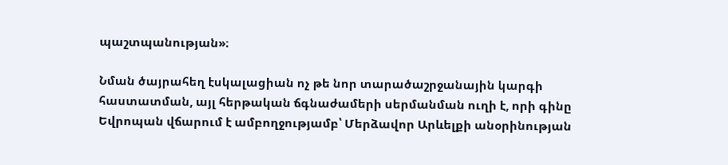պաշտպանության»։

Նման ծայրահեղ էսկալացիան ոչ թե նոր տարածաշրջանային կարգի հաստատման, այլ հերթական ճգնաժամերի սերմանման ուղի է, որի գինը Եվրոպան վճարում է ամբողջությամբ՝ Մերձավոր Արևելքի անօրինության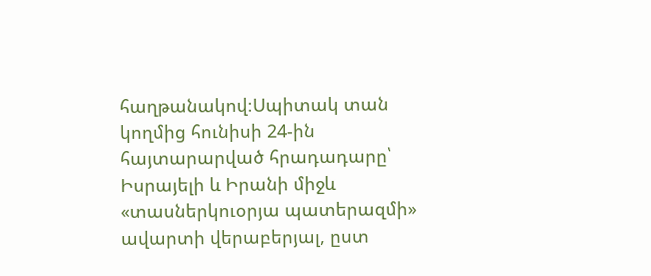հաղթանակով։Սպիտակ տան կողմից հունիսի 24-ին հայտարարված հրադադարը՝ Իսրայելի և Իրանի միջև «տասներկուօրյա պատերազմի» ավարտի վերաբերյալ, ըստ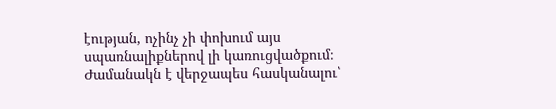էության, ոչինչ չի փոխում այս սպառնալիքներով լի կառուցվածքում։ Ժամանակն է վերջապես հասկանալու՝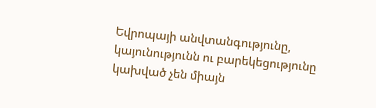Եվրոպայի անվտանգությունը, կայունությունն ու բարեկեցությունը կախված չեն միայն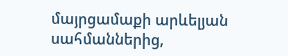մայրցամաքի արևելյան սահմաններից,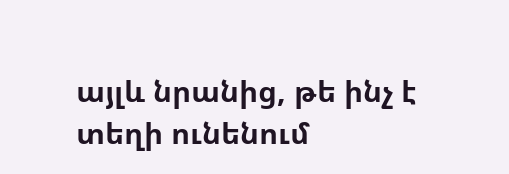այլև նրանից, թե ինչ է տեղի ունենում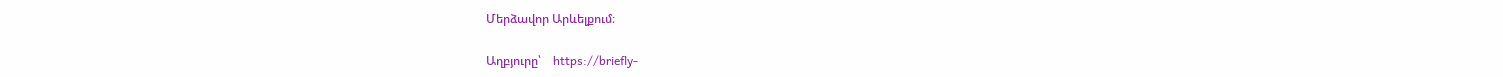Մերձավոր Արևելքում։

Աղբյուրը՝    https://briefly-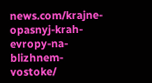news.com/krajne-opasnyj-krah-evropy-na-blizhnem-vostoke/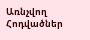Առնչվող Հոդվածներ